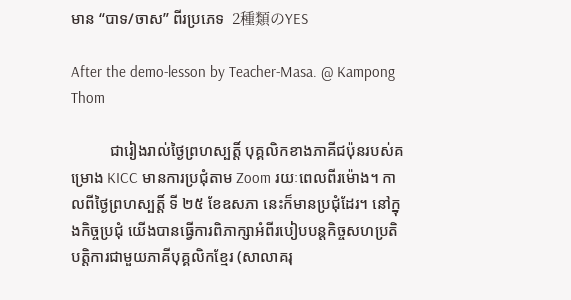មាន “បាទ/ចាស” ពីរប្រភេទ  2種類のYES

After the demo-lesson by Teacher-Masa. @ Kampong Thom

          ជារៀងរាល់ថ្ងៃព្រហស្បត្តិ៍ បុគ្គលិកខាងភាគីជប៉ុនរបស់គម្រោង KICC មានការប្រជុំតាម Zoom រយៈពេលពីរម៉ោង។ កាលពីថ្ងៃព្រហស្បត្តិ៍ ទី ២៥ ខែឧសភា នេះក៏មានប្រជុំដែរ។ នៅក្នុងកិច្ចប្រជុំ យើងបានធ្វើការពិភាក្សាអំពីរបៀបបន្តកិច្ចសហប្រតិបត្តិការជាមួយភាគីបុគ្គលិកខ្មែរ (សាលាគរុ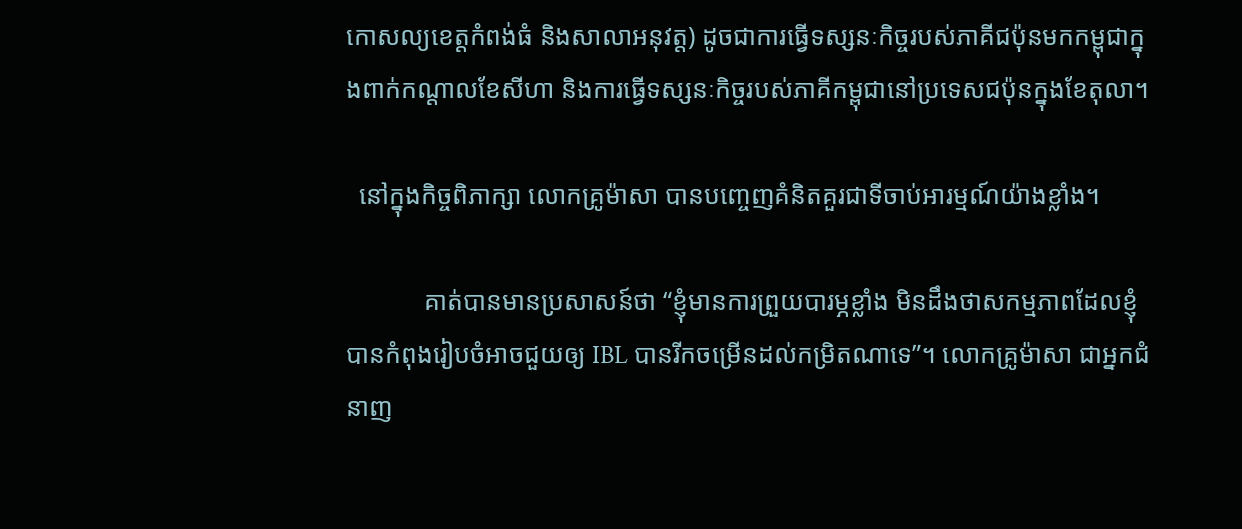កោសល្យខេត្តកំពង់ធំ និងសាលាអនុវត្ត) ដូចជាការធ្វើទស្សនៈកិច្ចរបស់ភាគីជប៉ុនមកកម្ពុជាក្នុងពាក់កណ្ដាលខែសីហា និងការធ្វើទស្សនៈកិច្ចរបស់ភាគីកម្ពុជានៅប្រទេសជប៉ុនក្នុងខែតុលា។

  នៅក្នុងកិច្ចពិភាក្សា លោកគ្រូម៉ាសា បានបញ្ចេញគំនិតគួរជាទីចាប់អារម្មណ៍យ៉ាងខ្លាំង។

            គាត់បានមានប្រសាសន៍ថា “ខ្ញុំមានការព្រួយបារម្ភខ្លាំង មិនដឹងថាសកម្មភាពដែលខ្ញុំបានកំពុងរៀបចំអាចជួយឲ្យ IBL បានរីកចម្រើនដល់កម្រិតណាទេ”។ លោកគ្រូម៉ាសា ជាអ្នកជំនាញ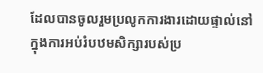ដែលបានចូលរួមប្រលូកការងារដោយផ្ទាល់នៅក្នុងការអប់រំបឋមសិក្សារបស់ប្រ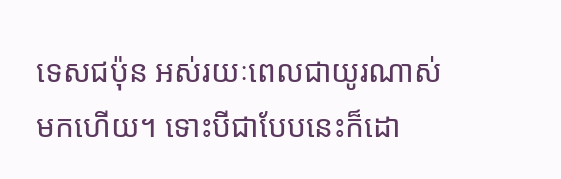ទេសជប៉ុន អស់រយៈពេលជាយូរណាស់មកហើយ។ ទោះបីជាបែបនេះក៏ដោ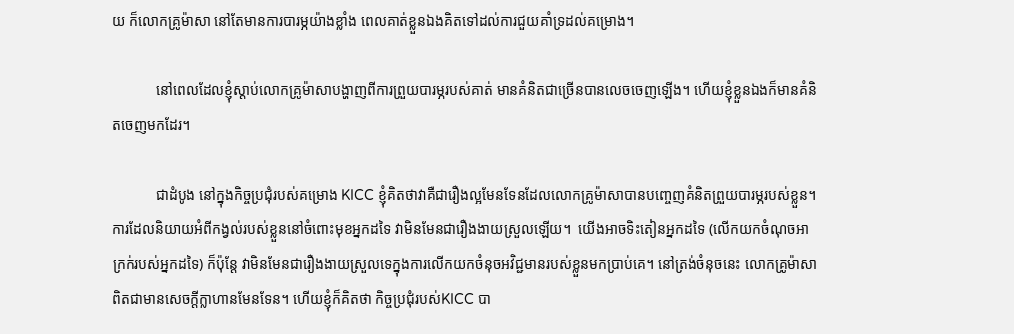យ ក៏លោកគ្រូម៉ាសា នៅតែមានការបារម្ភយ៉ាងខ្លាំង ពេលគាត់ខ្លួនឯងគិតទៅដល់ការជួយគាំទ្រដល់គម្រោង។

            នៅពេលដែលខ្ញុំស្ដាប់លោកគ្រូម៉ាសាបង្ហាញពីការព្រួយបារម្ភរបស់គាត់ មានគំនិតជាច្រើនបានលេចចេញឡើង។ ហើយខ្ញុំខ្លួនឯងក៏មានគំនិតចេញមកដែរ។

            ជាដំបូង នៅក្នុងកិច្ចប្រជុំរបស់គម្រោង KICC ខ្ញុំគិតថាវាគឺជារឿងល្អមែនទែនដែលលោកគ្រូម៉ាសាបានបញ្ចេញគំនិតព្រួយបារម្ភរបស់ខ្លួន។ ការដែលនិយាយអំពីកង្វល់របស់ខ្លួននៅចំពោះមុខអ្នកដទៃ វាមិនមែនជារឿងងាយស្រួលឡើយ។  យើងអាចទិះតៀនអ្នកដទៃ (លើកយកចំណុចអាក្រក់របស់អ្នកដទៃ) ក៏ប៉ុន្តែ វាមិនមែនជារឿងងាយស្រួលទេក្នុងការលើកយកចំនុចអវិជ្ជមានរបស់ខ្លួនមកប្រាប់គេ។ នៅត្រង់ចំនុចនេះ លោកគ្រូម៉ាសាពិតជាមានសេចក្ដីក្លាហានមែនទែន។ ហើយខ្ញុំក៏គិតថា កិច្ចប្រជុំរបស់KICC បា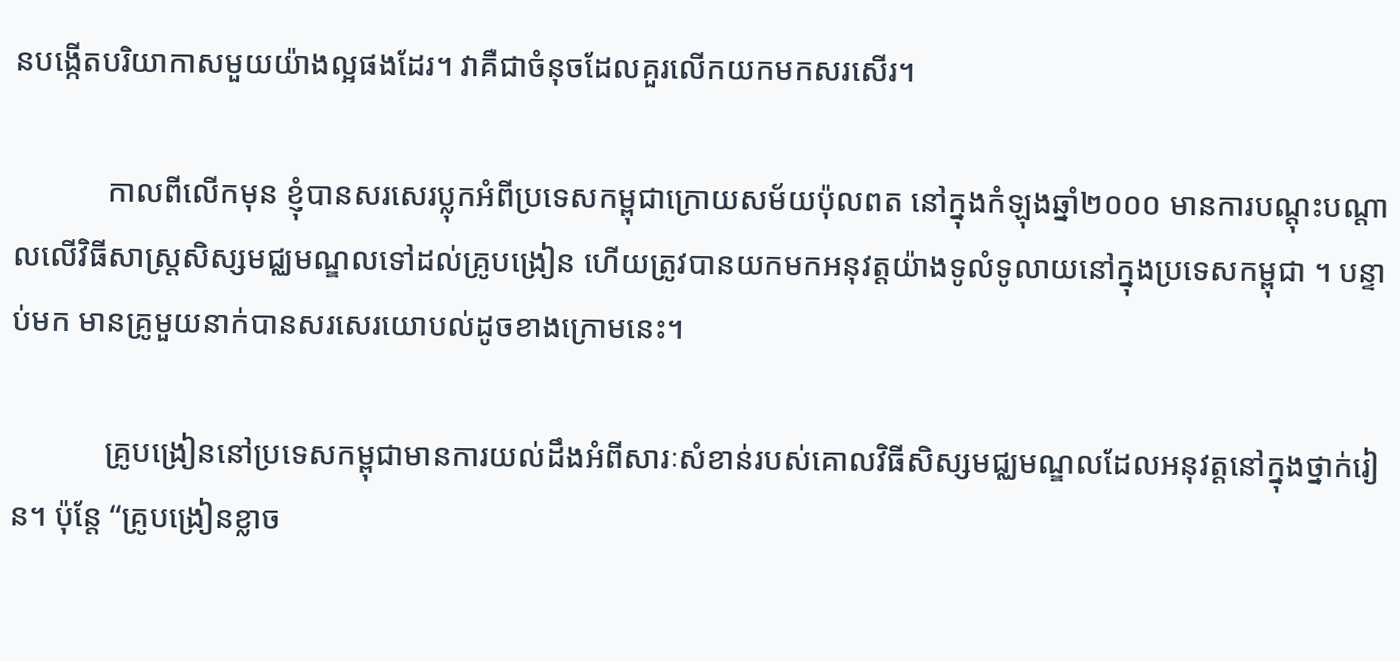នបង្កើតបរិយាកាសមួយយ៉ាងល្អផងដែរ។ វាគឺជាចំនុចដែលគួរលើកយកមកសរសើរ។

            កាលពីលើកមុន ខ្ញុំបានសរសេរប្លុកអំពីប្រទេសកម្ពុជាក្រោយសម័យប៉ុលពត នៅក្នុងកំឡុងឆ្នាំ២០០០ មានការបណ្ដុះបណ្ដាលលើវិធីសាស្រ្តសិស្សមជ្ឈមណ្ឌលទៅដល់គ្រូបង្រៀន ហើយត្រូវបានយកមកអនុវត្តយ៉ាងទូលំទូលាយនៅក្នុងប្រទេសកម្ពុជា ។ បន្ទាប់មក មានគ្រូមួយនាក់បានសរសេរយោបល់ដូចខាងក្រោមនេះ។

            គ្រូបង្រៀននៅប្រទេសកម្ពុជាមានការយល់ដឹងអំពីសារៈសំខាន់របស់គោលវិធីសិស្សមជ្ឈមណ្ឌលដែលអនុវត្តនៅក្នុងថ្នាក់រៀន។ ប៉ុន្តែ “គ្រូបង្រៀនខ្លាច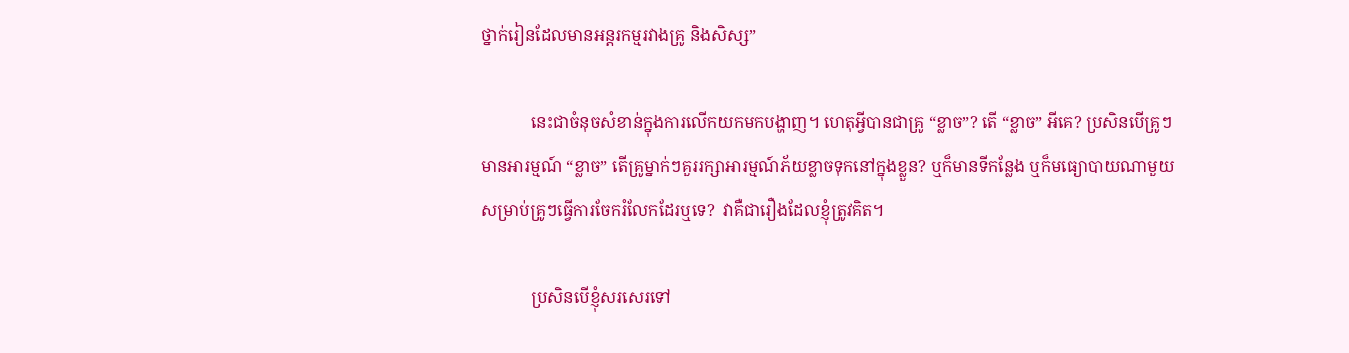ថ្នាក់រៀនដែលមានអន្តរកម្មរវាងគ្រូ និងសិស្ស”

            នេះជាចំនុចសំខាន់ក្នុងការលើកយកមកបង្ហាញ។ ហេតុអ្វីបានជាគ្រូ “ខ្លាច”? តើ “ខ្លាច” អីគេ? ប្រសិនបើគ្រូៗមានអារម្មណ៍ “ខ្លាច” តើគ្រូម្នាក់ៗគួររក្សាអារម្មណ៍ភ័យខ្លាចទុកនៅក្នុងខ្លួន? ឬក៏មានទីកន្លែង ឬក៏មធ្យោបាយណាមួយ សម្រាប់គ្រូៗធ្វើការចែករំលែកដែរឬទេ?  វាគឺជារឿងដែលខ្ញុំត្រូវគិត។

            ប្រសិនបើខ្ញុំសរសេរទៅ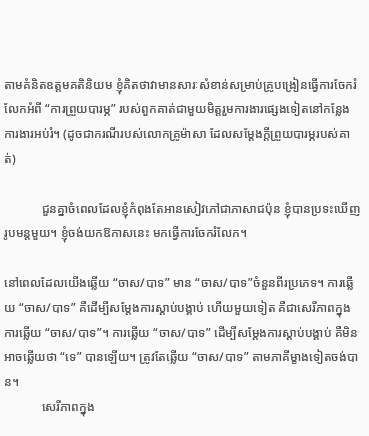តាមគំនិតឧត្ដមគតិនិយម ខ្ញុំគិតថាវាមានសារៈសំខាន់សម្រាប់គ្រូបង្រៀនធ្វើការចែករំលែកអំពី “ការព្រួយបារម្ភ” របស់ពួកគាត់ជាមួយមិត្តរួមការងារផ្សេងទៀតនៅកន្លែងការងារអប់រំ។ (ដូចជាករណីរបស់លោកគ្រូម៉ាសា ដែលសម្ដែងក្ដីព្រួយបារម្ភរបស់គាត់)

            ជួនគ្នាចំពេលដែលខ្ញុំកំពុងតែអានសៀវភៅជាភាសាជប៉ុន ខ្ញុំបានប្រទះឃើញរូបមន្តមួយ។ ខ្ញុំចង់យកឱកាសនេះ មកធ្វើការចែករំលែក។

នៅពេលដែលយើងឆ្លើយ “ចាស/បាទ” មាន “ចាស/បាទ”ចំនួនពីរប្រភេទ។ ការឆ្លើយ “ចាស/បាទ” គឺដើម្បីសម្ដែងការស្ដាប់បង្គាប់ ហើយមួយទៀត គឺជាសេរីភាពក្នុងការឆ្លើយ “ចាស/បាទ”។ ការឆ្លើយ “ចាស/បាទ” ដើម្បីសម្ដែងការស្ដាប់បង្គាប់ គឺមិនអាចឆ្លើយថា “ទេ” បានឡើយ។ ត្រូវតែឆ្លើយ “ចាស/បាទ” តាមភាគីម្ខាងទៀតចង់បាន។
            សេរីភាពក្នុង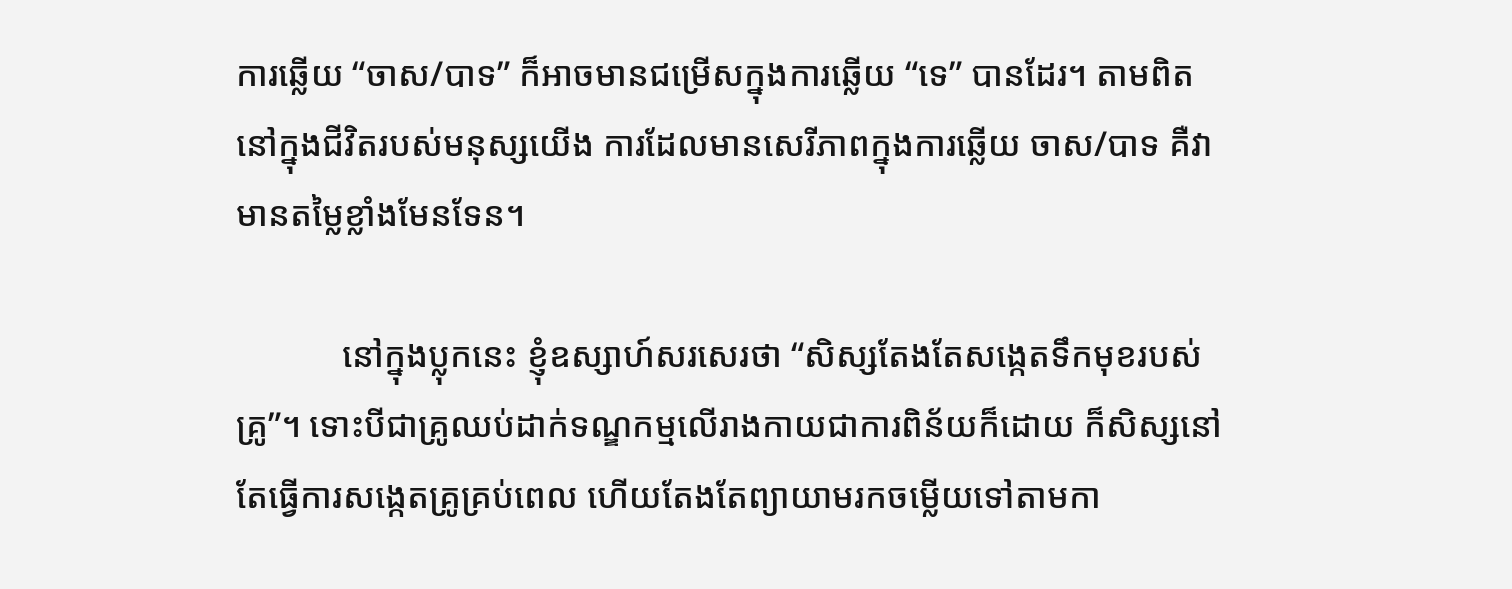ការឆ្លើយ “ចាស/បាទ” ក៏អាចមានជម្រើសក្នុងការឆ្លើយ “ទេ” បានដែរ។ តាមពិត នៅក្នុងជីវិតរបស់មនុស្សយើង ការដែលមានសេរីភាពក្នុងការឆ្លើយ ចាស/បាទ គឺវាមានតម្លៃខ្លាំងមែនទែន។

            នៅក្នុងប្លុកនេះ ខ្ញុំឧស្សាហ៍សរសេរថា “សិស្សតែងតែសង្កេតទឹកមុខរបស់គ្រូ”។ ទោះបីជាគ្រូឈប់ដាក់ទណ្ឌកម្មលើរាងកាយជាការពិន័យក៏ដោយ ក៏សិស្សនៅតែធ្វើការសង្កេតគ្រូគ្រប់ពេល ហើយតែងតែព្យាយាមរកចម្លើយទៅតាមកា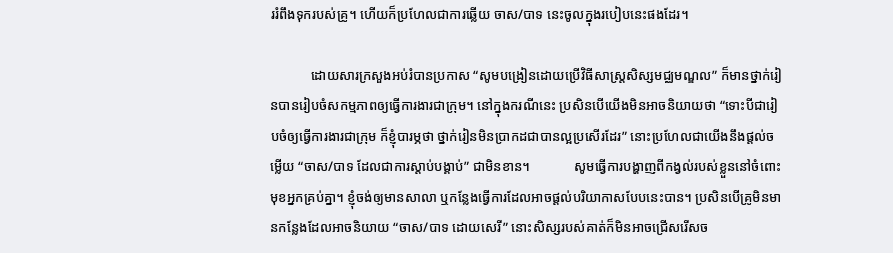ររំពឹងទុករបស់គ្រូ។ ហើយក៏ប្រហែលជាការឆ្លើយ ចាស/បាទ នេះចូលក្នុងរបៀបនេះផងដែរ។

            ដោយសារក្រសួងអប់រំបានប្រកាស “សូមបង្រៀនដោយប្រើវិធីសាស្រ្តសិស្សមជ្ឈមណ្ឌល” ក៏មានថ្នាក់រៀនបានរៀបចំសកម្មភាពឲ្យធ្វើការងារជាក្រុម។ នៅក្នុងករណីនេះ ប្រសិនបើយើងមិនអាចនិយាយថា “ទោះបីជារៀបចំឲ្យធ្វើការងារជាក្រុម ក៏ខ្ញុំបារម្ភថា ថ្នាក់រៀនមិនប្រាកដជាបានល្អប្រសើរដែរ” នោះប្រហែលជាយើងនឹងផ្ដល់ចម្លើយ “ចាស/បាទ ដែលជាការស្ដាប់បង្គាប់” ជាមិនខាន។             សូមធ្វើការបង្ហាញពីកង្វល់របស់ខ្លួននៅចំពោះមុខអ្នកគ្រប់គ្នា។ ខ្ញុំចង់ឲ្យមានសាលា ឬកន្លែងធ្វើការដែលអាចផ្ដល់បរិយាកាសបែបនេះបាន។ ប្រសិនបើគ្រូមិនមានកន្លែងដែលអាចនិយាយ “ចាស/បាទ ដោយសេរី” នោះសិស្សរបស់គាត់ក៏មិនអាចជ្រើសរើសច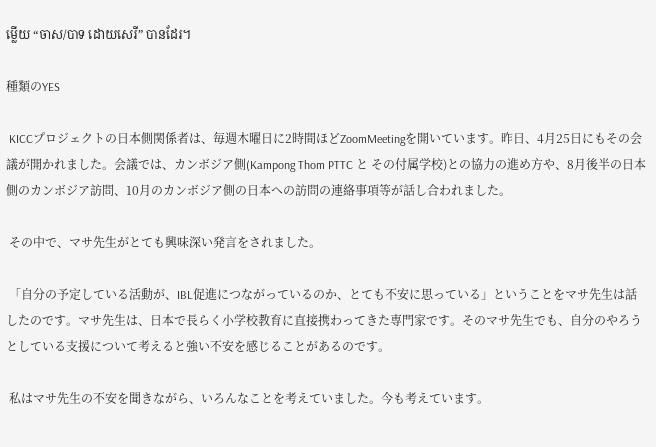ម្លើយ “ចាស/បាទ ដោយសេរី” បានដែរ។

種類のYES

 KICCプロジェクトの日本側関係者は、毎週木曜日に2時間ほどZoomMeetingを開いています。昨日、4月25日にもその会議が開かれました。会議では、カンボジア側(Kampong Thom PTTC と その付属学校)との協力の進め方や、8月後半の日本側のカンボジア訪問、10月のカンボジア側の日本への訪問の連絡事項等が話し合われました。

 その中で、マサ先生がとても興味深い発言をされました。

 「自分の予定している活動が、IBL促進につながっているのか、とても不安に思っている」ということをマサ先生は話したのです。マサ先生は、日本で長らく小学校教育に直接携わってきた専門家です。そのマサ先生でも、自分のやろうとしている支援について考えると強い不安を感じることがあるのです。

 私はマサ先生の不安を聞きながら、いろんなことを考えていました。今も考えています。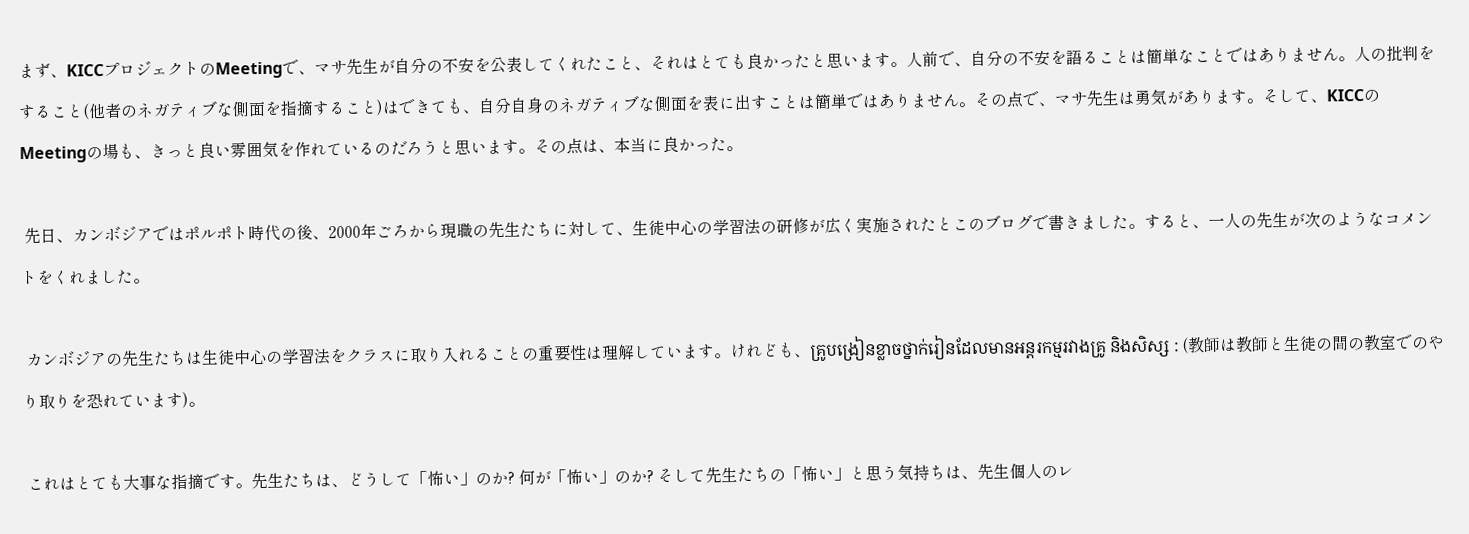まず、KICCプロジェクトのMeetingで、マサ先生が自分の不安を公表してくれたこと、それはとても良かったと思います。人前で、自分の不安を語ることは簡単なことではありません。人の批判をすること(他者のネガティブな側面を指摘すること)はできても、自分自身のネガティブな側面を表に出すことは簡単ではありません。その点で、マサ先生は勇気があります。そして、KICCのMeetingの場も、きっと良い雰囲気を作れているのだろうと思います。その点は、本当に良かった。

 先日、カンボジアではポルポト時代の後、2000年ごろから現職の先生たちに対して、生徒中心の学習法の研修が広く実施されたとこのブログで書きました。すると、一人の先生が次のようなコメントをくれました。

 カンボジアの先生たちは生徒中心の学習法をクラスに取り入れることの重要性は理解しています。けれども、គ្រូបង្រៀនខ្លាចថ្នាក់រៀនដែលមានអន្តរកម្មរវាងគ្រូ និងសិស្ស : (教師は教師と生徒の間の教室でのやり取りを恐れています)。

 これはとても大事な指摘です。先生たちは、どうして「怖い」のか? 何が「怖い」のか? そして先生たちの「怖い」と思う気持ちは、先生個人のレ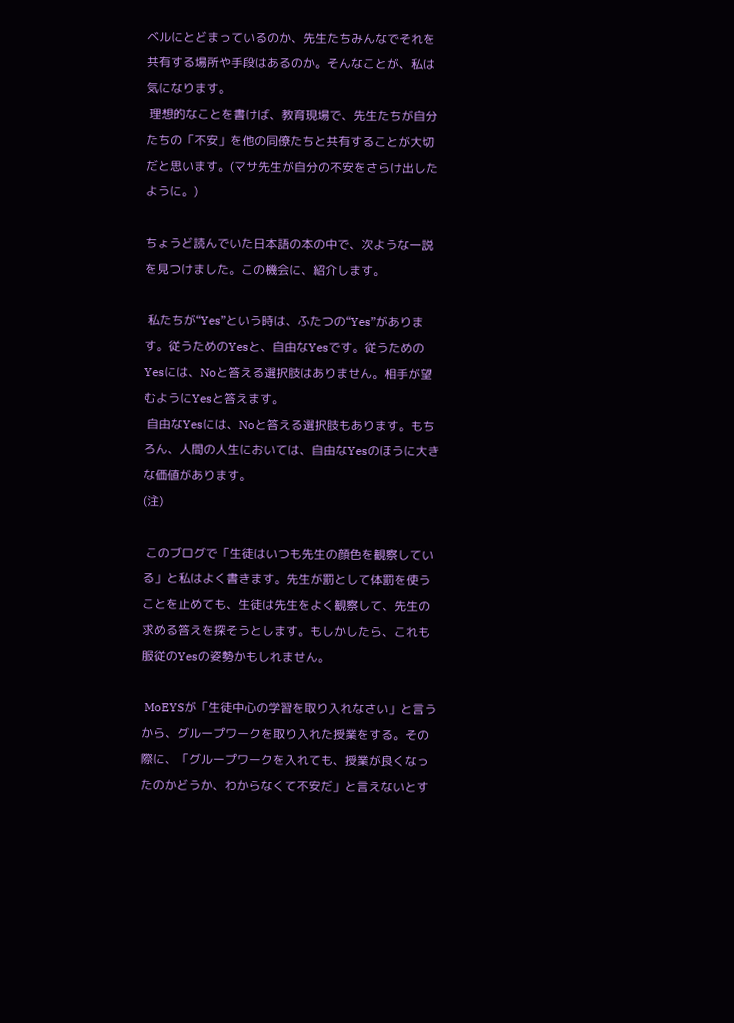ベルにとどまっているのか、先生たちみんなでそれを共有する場所や手段はあるのか。そんなことが、私は気になります。
 理想的なことを書けば、教育現場で、先生たちが自分たちの「不安」を他の同僚たちと共有することが大切だと思います。(マサ先生が自分の不安をさらけ出したように。)

ちょうど読んでいた日本語の本の中で、次ような一説を見つけました。この機会に、紹介します。

 私たちが“Yes”という時は、ふたつの“Yes”があります。従うためのYesと、自由なYesです。従うためのYesには、Noと答える選択肢はありません。相手が望むようにYesと答えます。
 自由なYesには、Noと答える選択肢もあります。もちろん、人間の人生においては、自由なYesのほうに大きな価値があります。
(注)

 このブログで「生徒はいつも先生の顔色を観察している」と私はよく書きます。先生が罰として体罰を使うことを止めても、生徒は先生をよく観察して、先生の求める答えを探そうとします。もしかしたら、これも服従のYesの姿勢かもしれません。

 MoEYSが「生徒中心の学習を取り入れなさい」と言うから、グループワークを取り入れた授業をする。その際に、「グループワークを入れても、授業が良くなったのかどうか、わからなくて不安だ」と言えないとす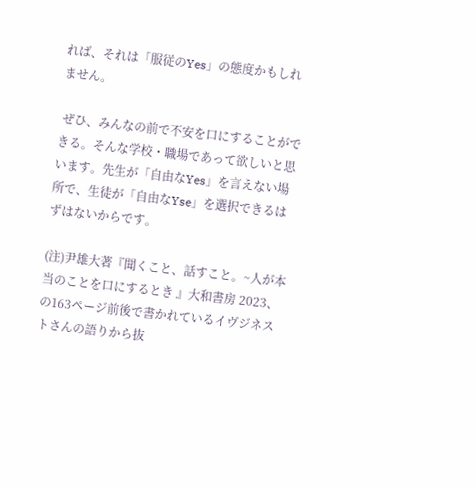れば、それは「服従のYes」の態度かもしれません。

 ぜひ、みんなの前で不安を口にすることができる。そんな学校・職場であって欲しいと思います。先生が「自由なYes」を言えない場所で、生徒が「自由なYse」を選択できるはずはないからです。

(注)尹雄大著『聞くこと、話すこと。~人が本当のことを口にするとき 』大和書房 2023、の163ページ前後で書かれているイヴジネストさんの語りから抜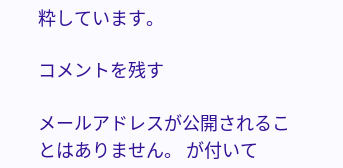粋しています。

コメントを残す

メールアドレスが公開されることはありません。 が付いて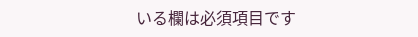いる欄は必須項目です